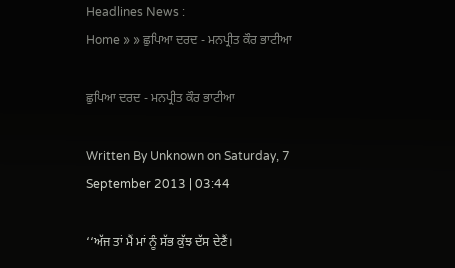Headlines News :
Home » » ਛੁਪਿਆ ਦਰਦ - ਮਨਪ੍ਰੀਤ ਕੌਰ ਭਾਟੀਆ

ਛੁਪਿਆ ਦਰਦ - ਮਨਪ੍ਰੀਤ ਕੌਰ ਭਾਟੀਆ

Written By Unknown on Saturday, 7 September 2013 | 03:44

‘‘ਅੱਜ ਤਾਂ ਮੈਂ ਮਾਂ ਨੂੰ ਸੱਭ ਕੁੱਝ ਦੱਸ ਦੇਣੈਂ।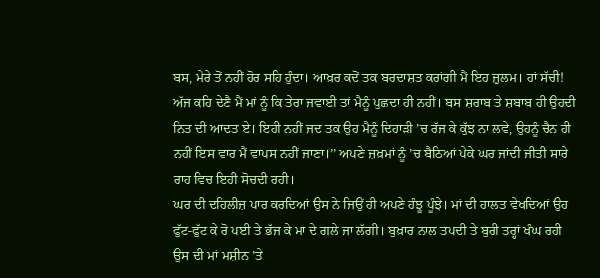ਬਸ, ਮੇਰੇ ਤੋਂ ਨਹੀਂ ਹੋਰ ਸਹਿ ਹੁੰਦਾ। ਆਖ਼ਰ ਕਦੋਂ ਤਕ ਬਰਦਾਸ਼ਤ ਕਰਾਂਗੀ ਮੈਂ ਇਹ ਜ਼ੁਲਮ। ਹਾਂ ਸੱਚੀ! ਅੱਜ ਕਹਿ ਦੇਣੈ ਮੈਂ ਮਾਂ ਨੂੰ ਕਿ ਤੇਰਾ ਜਵਾਈ ਤਾਂ ਮੈਨੂੰ ਪੁਛਦਾ ਹੀ ਨਹੀਂ। ਬਸ ਸ਼ਰਾਬ ਤੇ ਸ਼ਬਾਬ ਹੀ ਉਹਦੀ ਨਿਤ ਦੀ ਆਦਤ ਏ। ਇਹੀ ਨਹੀਂ ਜਦ ਤਕ ਉਹ ਮੈਨੂੰ ਦਿਹਾੜੀ ’ਚ ਰੱਜ ਕੇ ਕੁੱਝ ਨਾ ਲਵੇ, ਉਹਨੂੰ ਚੈਨ ਹੀ ਨਹੀਂ ਇਸ ਵਾਰ ਮੈਂ ਵਾਪਸ ਨਹੀਂ ਜਾਣਾ।’’ ਅਪਣੇ ਜ਼ਖ਼ਮਾਂ ਨੂੰ ’ਚ ਬੈਠਿਆਂ ਪੇਕੇ ਘਰ ਜਾਂਦੀ ਜੀਤੀ ਸਾਰੇ ਰਾਹ ਵਿਚ ਇਹੀ ਸੋਚਦੀ ਰਹੀ।
ਘਰ ਦੀ ਦਹਿਲੀਜ਼ ਪਾਰ ਕਰਦਿਆਂ ਉਸ ਨੇ ਜਿਉਂ ਹੀ ਅਪਣੇ ਹੰਝੂ ਪੂੰਝੇ। ਮਾਂ ਦੀ ਹਾਲਤ ਵੇਖਦਿਆਂ ਉਹ ਫੁੱਟ-ਫੁੱਟ ਕੇ ਰੋ ਪਈ ਤੇ ਭੱਜ ਕੇ ਮਾ ਦੇ ਗਲੇ ਜਾ ਲੱਗੀ। ਬੁਖ਼ਾਰ ਨਾਲ ਤਪਦੀ ਤੇ ਬੁਰੀ ਤਰ੍ਹਾਂ ਖੰਘ ਰਹੀ ਉਸ ਦੀ ਮਾਂ ਮਸ਼ੀਨ ’ਤੇ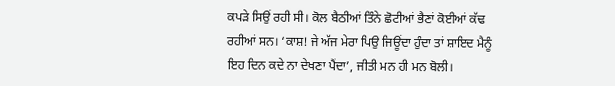ਕਪੜੇ ਸਿਉਂ ਰਹੀ ਸੀ। ਕੋਲ ਬੈਠੀਆਂ ਤਿੰਨੇ ਛੋਟੀਆਂ ਭੈਣਾਂ ਕੋਈਆਂ ਕੱਢ ਰਹੀਆਂ ਸਨ। ‘ਕਾਸ਼! ਜੇ ਅੱਜ ਮੇਰਾ ਪਿਉ ਜਿਊਂਦਾ ਹੁੰਦਾ ਤਾਂ ਸ਼ਾਇਦ ਮੈਨੂੰ ਇਹ ਦਿਨ ਕਦੇ ਨਾ ਦੇਖਣਾ ਪੈਂਦਾ’, ਜੀਤੀ ਮਨ ਹੀ ਮਨ ਬੋਲੀ।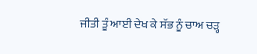ਜੀਤੀ ਤੂੰ ਆਈ ਦੇਖ ਕੇ ਸੱਭ ਨੂੰ ਚਾਅ ਚੜ੍ਹ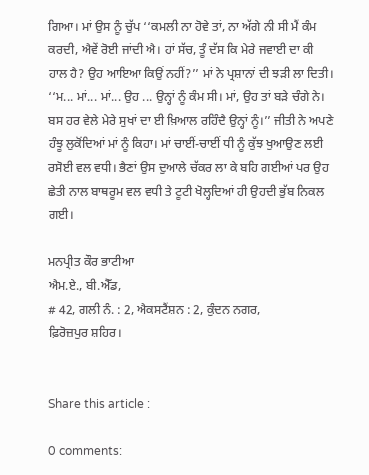ਗਿਆ। ਮਾਂ ਉਸ ਨੂੰ ਚੁੱਪ ‘‘ਕਮਲੀ ਨਾ ਹੋਵੇ ਤਾਂ, ਨਾ ਅੱਗੇ ਨੀ ਸੀ ਮੈਂ ਕੰਮ ਕਰਦੀ, ਐਵੇਂ ਰੋਈ ਜਾਂਦੀ ਐ। ਹਾਂ ਸੱਚ, ਤੂੰ ਦੱਸ ਕਿ ਮੇਰੇ ਜਵਾਈ ਦਾ ਕੀ ਹਾਲ ਹੈ? ਉਹ ਆਇਆ ਕਿਉਂ ਨਹੀਂ?’’ ਮਾਂ ਨੇ ਪ੍ਰਸ਼ਾਨਾਂ ਦੀ ਝੜੀ ਲਾ ਦਿਤੀ।
‘‘ਮ... ਮਾਂ... ਮਾਂ... ਉਹ ... ਉਨ੍ਹਾਂ ਨੂੰ ਕੰਮ ਸੀ। ਮਾਂ, ਉਹ ਤਾਂ ਬੜੇ ਚੰਗੇ ਨੇ। ਬਸ ਹਰ ਵੇਲੇ ਮੇਰੇ ਸੁਖਾਂ ਦਾ ਈ ਖ਼ਿਆਲ ਰਹਿੰਦੈ ਉਨ੍ਹਾਂ ਨੂੰ।’’ ਜੀਤੀ ਨੇ ਅਪਣੇ ਹੰਝੂ ਲੁਕੋਂਦਿਆਂ ਮਾਂ ਨੂੰ ਕਿਹਾ। ਮਾਂ ਚਾਈਂ-ਚਾਈਂ ਧੀ ਨੂੰ ਕੁੱਝ ਖੁਆਉਣ ਲਈ ਰਸੋਈ ਵਲ ਵਧੀ। ਭੈਣਾਂ ਉਸ ਦੁਆਲੇ ਚੱਕਰ ਲਾ ਕੇ ਬਹਿ ਗਈਆਂ ਪਰ ਉਹ ਛੇਤੀ ਨਾਲ ਬਾਥਰੂਮ ਵਲ ਵਧੀ ਤੇ ਟੂਟੀ ਖੋਲ੍ਹਦਿਆਂ ਹੀ ਉਹਦੀ ਭੁੱਬ ਨਿਕਲ ਗਈ।

ਮਨਪ੍ਰੀਤ ਕੌਰ ਭਾਟੀਆ
ਐਮ.ਏ., ਬੀ.ਐੱਡ,
# 42, ਗਲੀ ਨੰ. : 2, ਐਕਸਟੈਂਸ਼ਨ : 2, ਕੁੰਦਨ ਨਗਰ,
ਫ਼ਿਰੋਜ਼ਪੁਰ ਸ਼ਹਿਰ।


Share this article :

0 comments: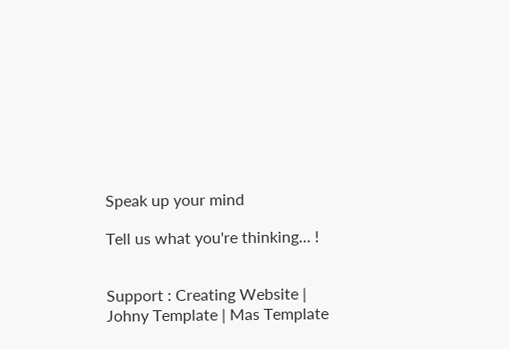Speak up your mind

Tell us what you're thinking... !


Support : Creating Website | Johny Template | Mas Template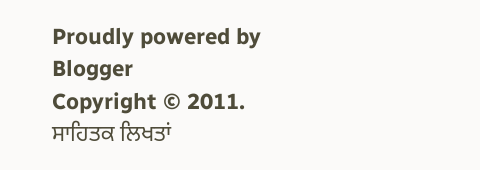Proudly powered by Blogger
Copyright © 2011. ਸਾਹਿਤਕ ਲਿਖਤਾਂ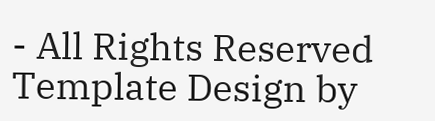- All Rights Reserved
Template Design by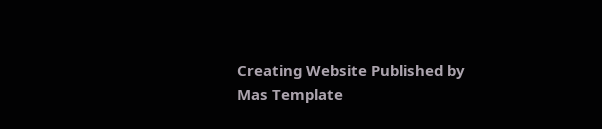Creating Website Published by Mas Template